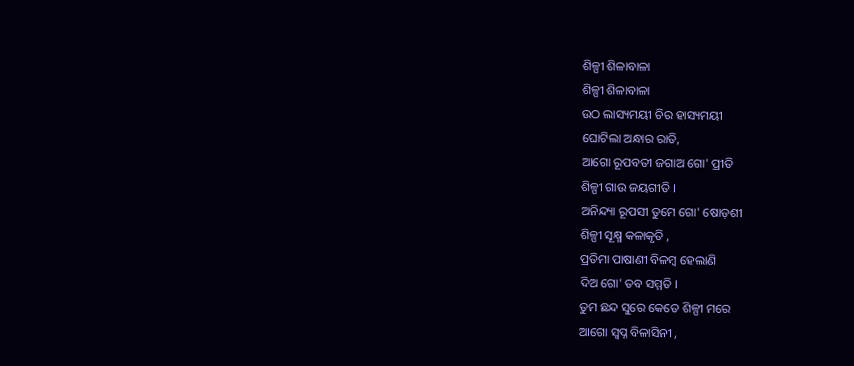ଶିଳ୍ପୀ ଶିଳାବାଳା
ଶିଳ୍ପୀ ଶିଳାବାଳା
ଉଠ ଲାସ୍ୟମୟୀ ଚିର ହାସ୍ୟମୟୀ
ଘୋଟିଲା ଅନ୍ଧାର ରାତି,
ଆଗୋ ରୂପବତୀ ଜଗାଅ ଗୋ' ପ୍ରୀତି
ଶିଳ୍ପୀ ଗାଉ ଜୟଗୀତି ।
ଅନିନ୍ଦ୍ୟା ରୂପସୀ ତୁମେ ଗୋ' ଷୋଡ଼ଶୀ
ଶିଳ୍ପୀ ସୂକ୍ଷ୍ମ କଳାକୃତି ,
ପ୍ରତିମା ପାଷାଣୀ ବିଳମ୍ବ ହେଲାଣି
ଦିଅ ଗୋ' ତବ ସମ୍ମତି ।
ତୁମ ଛନ୍ଦ ସୁରେ କେତେ ଶିଳ୍ପୀ ମରେ
ଆଗୋ ସ୍ବପ୍ନ ବିଳାସିନୀ ,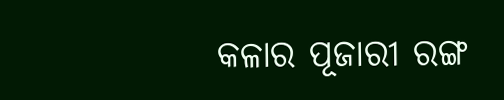କଳାର ପୂଜାରୀ ରଙ୍ଗ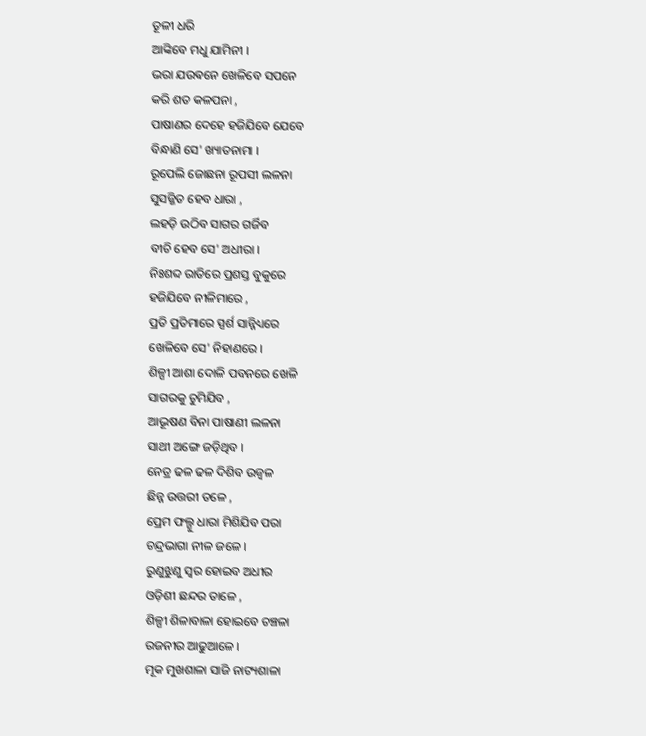ତୂଳୀ ଧରି
ଆଙ୍କିବେ ମଧୁ ଯାମିନୀ ।
ଭରା ଯଉଵନେ ଖେଳିବେ ସପନେ
କରି ଶତ କଳପନା ,
ପାଷାଣର ଦେହେ ହଜିଯିବେ ଯେବେ
ବିନ୍ଧାଣି ସେ' ଖ୍ୟାତନାମା ।
ରୂପେଲି ଜୋଛନା ରୂପସୀ ଲଳନା
ସୁସଜ୍ଜିତ ହେବ ଧାରା ,
ଲହଡ଼ି ଉଠିବ ସାଗର ଗର୍ଜିବ
ବୀଚି ହେବ ସେ' ଅଧୀରା ।
ନିଃଶବ୍ଦ ରାତିରେ ପ୍ରଶସ୍ତ ବୁକୁରେ
ହଜିଯିବେ ନୀଳିମାରେ ,
ପ୍ରତି ପ୍ରତିମାରେ ସ୍ପର୍ଶ ସାନ୍ନିଧ୍ୟରେ
ଖେଳିବେ ସେ' ନିହାଣରେ ।
ଶିଳ୍ପୀ ଆଶା ଦୋଳି ପବନରେ ଖେଳି
ସାଗରକୁ ଚୁମିଯିବ ,
ଆଭୂଷଣ ବିନା ପାଷାଣୀ ଲଳନା
ସାଥୀ ଅଙ୍ଗେ ଜଡ଼ିଥିବ ।
ନେତ୍ର ଢଳ ଢଳ ଦିଶିବ ଉଜ୍ବଳ
ଛିନ୍ନ ଉତ୍ତରୀ ତଳେ ,
ପ୍ରେମ ଫଲ୍ଗୁ ଧାରା ମିଶିଯିବ ପରା
ଚନ୍ଦ୍ରଭାଗା ନୀଳ ଜଳେ ।
ରୁଣୁଝୁଣୁ ସ୍ୱର ହୋଇବ ଅଧୀର
ଓଡ଼ିଶୀ ଛନ୍ଦର ତାଳେ ,
ଶିଳ୍ପୀ ଶିଳାବାଳା ହୋଇବେ ଚଞ୍ଚଳା
ରଜନୀର ଆଢୁଆଳେ ।
ମୂକ ମୁଖଶାଳା ସାଜି ନାଟ୍ୟଶାଳା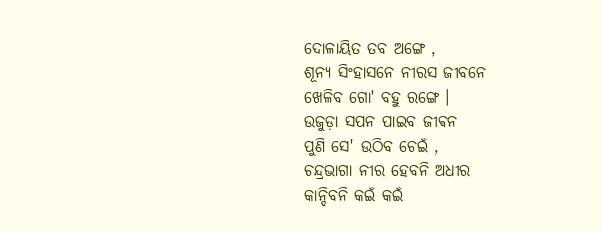ଦୋଳାୟିତ ତବ ଅଙ୍ଗେ ,
ଶୂନ୍ୟ ସିଂହାସନେ ନୀରସ ଜୀବନେ
ଖେଳିବ ଗୋ' ବହୁ ରଙ୍ଗେ ।
ଉଜୁଡ଼ା ସପନ ପାଇବ ଜୀଵନ
ପୁଣି ସେ' ଉଠିବ ଚେଇଁ ,
ଚନ୍ଦ୍ରଭାଗା ନୀର ହେବନି ଅଧୀର
କାନ୍ଦିବନି କଇଁ କଇଁ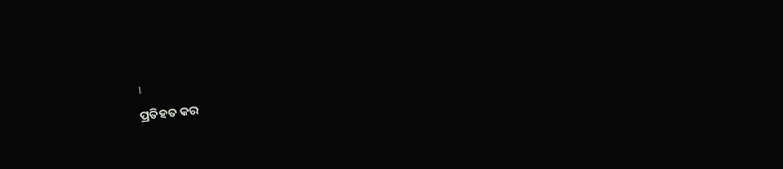।
ପ୍ରତିହତ କର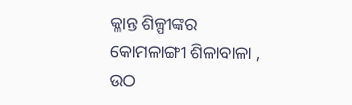କ୍ଳାନ୍ତ ଶିଳ୍ପୀଙ୍କର
କୋମଳାଙ୍ଗୀ ଶିଳାବାଳା ,
ଉଠ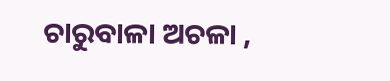ଚାରୁବାଳା ଅଚଳା ,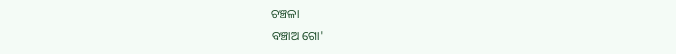ଚଞ୍ଚଳା
ବଞ୍ଚାଅ ଗୋ'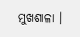ମୁଖଶାଳା ।